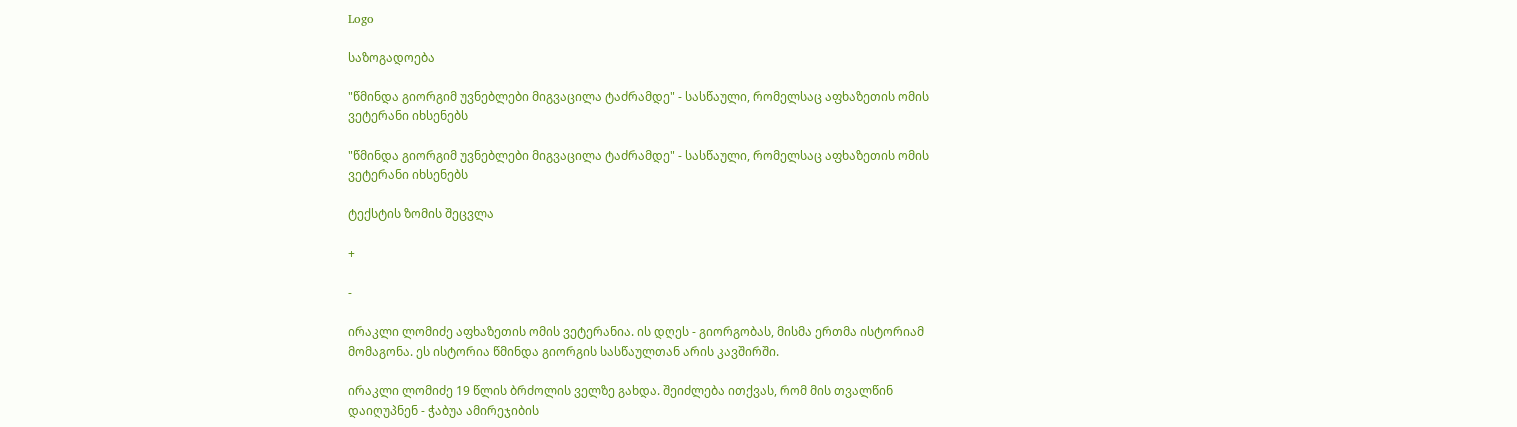Logo

საზოგადოება

"წმინდა გიორგიმ უვნებლები მიგვაცილა ტაძრამდე" - სასწაული, რომელსაც აფხაზეთის ომის ვეტერანი იხსენებს

"წმინდა გიორგიმ უვნებლები მიგვაცილა ტაძრამდე" - სასწაული, რომელსაც აფხაზეთის ომის ვეტერანი იხსენებს

ტექსტის ზომის შეცვლა

+

-

ირაკლი ლომიძე აფხაზეთის ომის ვეტერანია. ის დღეს - გიორგობას, მისმა ერთმა ისტორიამ მომაგონა. ეს ისტორია წმინდა გიორგის სასწაულთან არის კავშირში.

ირაკლი ლომიძე 19 წლის ბრძოლის ველზე გახდა. შეიძლება ითქვას, რომ მის თვალწინ დაიღუპნენ - ჭაბუა ამირეჯიბის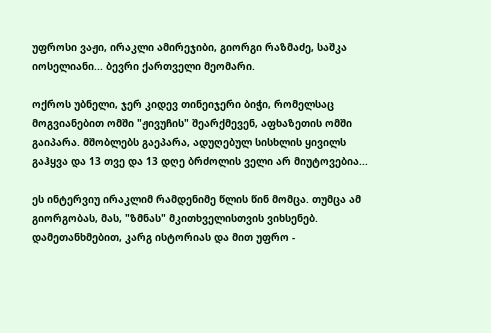უფროსი ვაჟი, ირაკლი ამირეჯიბი, გიორგი რაზმაძე, საშკა იოსელიანი... ბევრი ქართველი მეომარი.

ოქროს უბნელი, ჯერ კიდევ თინეიჯერი ბიჭი, რომელსაც მოგვიანებით ომში "ჟივუჩის" შეარქმევენ, აფხაზეთის ომში გაიპარა. მშობლებს გაეპარა, ადუღებულ სისხლის ყივილს გაჰყვა და 13 თვე და 13 დღე ბრძოლის ველი არ მიუტოვებია...

ეს ინტერვიუ ირაკლიმ რამდენიმე წლის წინ მომცა. თუმცა ამ გიორგობას, მას, "ზმნას" მკითხველისთვის ვიხსენებ. დამეთანხმებით, კარგ ისტორიას და მით უფრო -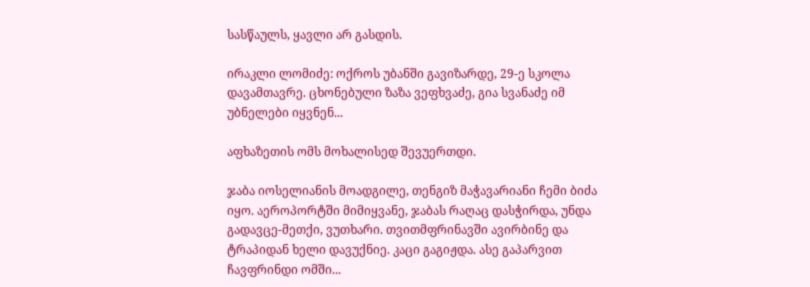სასწაულს, ყავლი არ გასდის.

ირაკლი ლომიძე: ოქროს უბანში გავიზარდე, 29-ე სკოლა დავამთავრე. ცხონებული ზაზა ვეფხვაძე, გია სვანაძე იმ უბნელები იყვნენ...

აფხაზეთის ომს მოხალისედ შევუერთდი.

ჯაბა იოსელიანის მოადგილე, თენგიზ მაჭავარიანი ჩემი ბიძა იყო. აეროპორტში მიმიყვანე, ჯაბას რაღაც დასჭირდა, უნდა გადავცე-მეთქი, ვუთხარი. თვითმფრინავში ავირბინე და ტრაპიდან ხელი დავუქნიე. კაცი გაგიჟდა. ასე გაპარვით ჩავფრინდი ომში...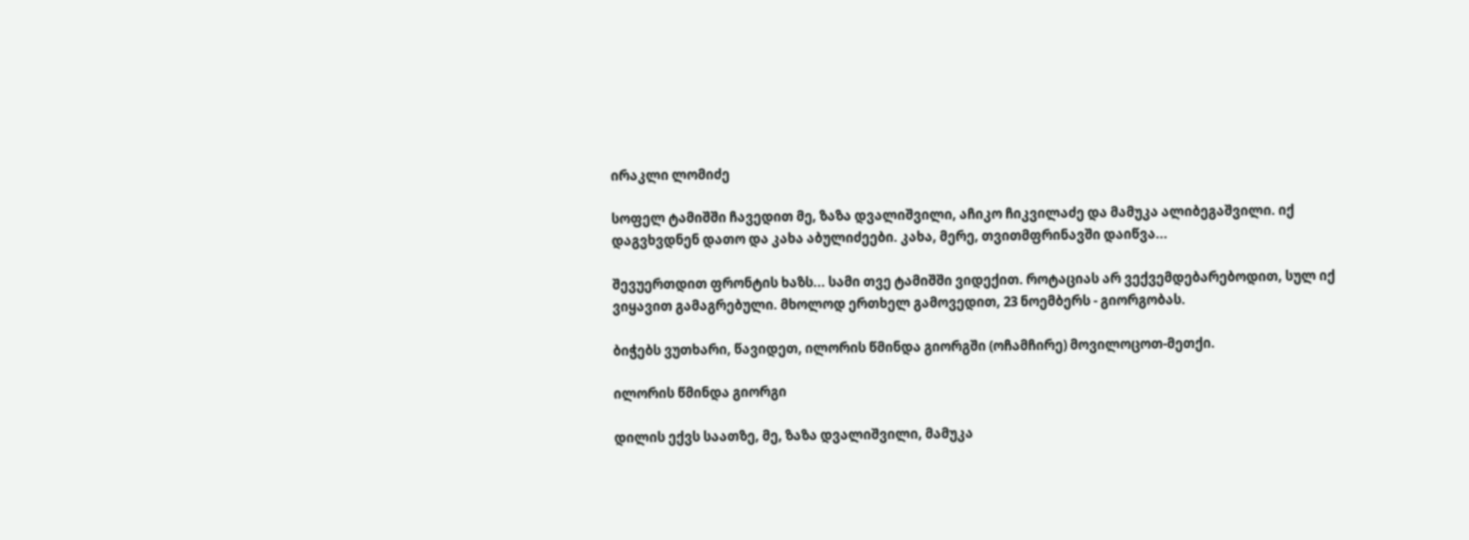ირაკლი ლომიძე

სოფელ ტამიშში ჩავედით მე, ზაზა დვალიშვილი, აჩიკო ჩიკვილაძე და მამუკა ალიბეგაშვილი. იქ დაგვხვდნენ დათო და კახა აბულიძეები. კახა, მერე, თვითმფრინავში დაიწვა...

შევუერთდით ფრონტის ხაზს... სამი თვე ტამიშში ვიდექით. როტაციას არ ვექვემდებარებოდით, სულ იქ ვიყავით გამაგრებული. მხოლოდ ერთხელ გამოვედით, 23 ნოემბერს - გიორგობას.

ბიჭებს ვუთხარი, წავიდეთ, ილორის წმინდა გიორგში (ოჩამჩირე) მოვილოცოთ-მეთქი.

ილორის წმინდა გიორგი

დილის ექვს საათზე, მე, ზაზა დვალიშვილი, მამუკა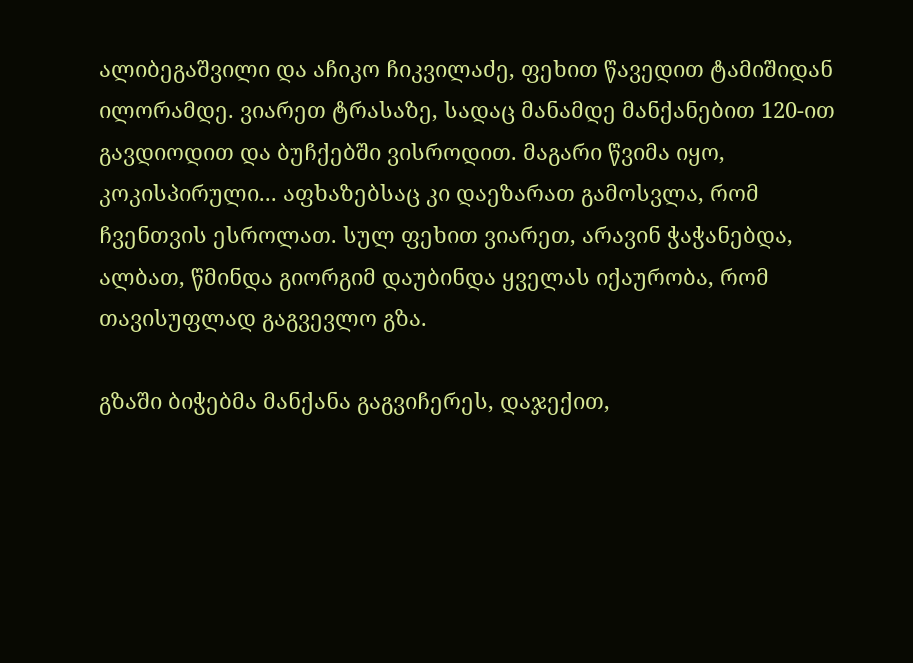ალიბეგაშვილი და აჩიკო ჩიკვილაძე, ფეხით წავედით ტამიშიდან ილორამდე. ვიარეთ ტრასაზე, სადაც მანამდე მანქანებით 120-ით გავდიოდით და ბუჩქებში ვისროდით. მაგარი წვიმა იყო, კოკისპირული... აფხაზებსაც კი დაეზარათ გამოსვლა, რომ ჩვენთვის ესროლათ. სულ ფეხით ვიარეთ, არავინ ჭაჭანებდა, ალბათ, წმინდა გიორგიმ დაუბინდა ყველას იქაურობა, რომ თავისუფლად გაგვევლო გზა.

გზაში ბიჭებმა მანქანა გაგვიჩერეს, დაჯექით,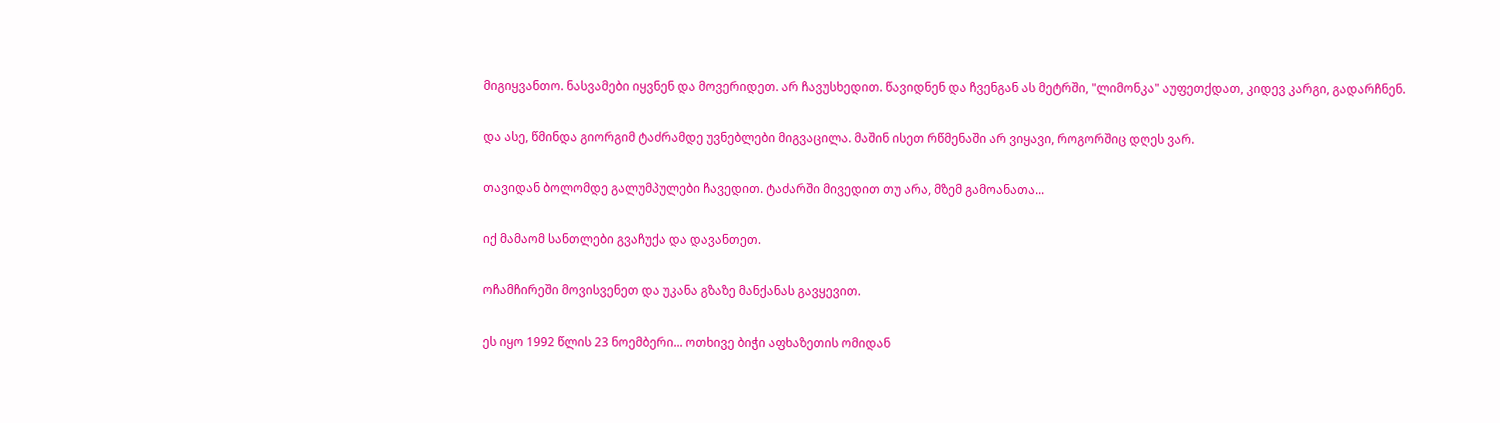მიგიყვანთო. ნასვამები იყვნენ და მოვერიდეთ. არ ჩავუსხედით. წავიდნენ და ჩვენგან ას მეტრში, "ლიმონკა" აუფეთქდათ, კიდევ კარგი, გადარჩნენ.

და ასე, წმინდა გიორგიმ ტაძრამდე უვნებლები მიგვაცილა. მაშინ ისეთ რწმენაში არ ვიყავი, როგორშიც დღეს ვარ.

თავიდან ბოლომდე გალუმპულები ჩავედით. ტაძარში მივედით თუ არა, მზემ გამოანათა...

იქ მამაომ სანთლები გვაჩუქა და დავანთეთ.

ოჩამჩირეში მოვისვენეთ და უკანა გზაზე მანქანას გავყევით.

ეს იყო 1992 წლის 23 ნოემბერი... ოთხივე ბიჭი აფხაზეთის ომიდან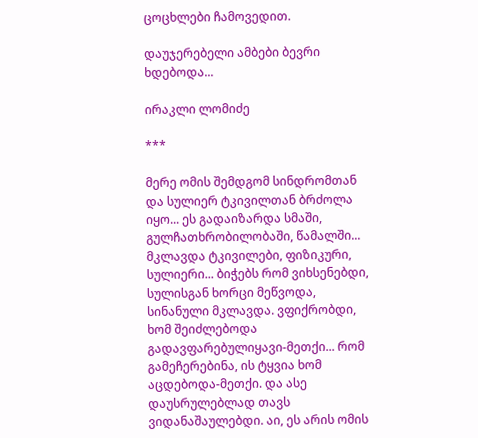ცოცხლები ჩამოვედით.

დაუჯერებელი ამბები ბევრი ხდებოდა...

ირაკლი ლომიძე

***

მერე ომის შემდგომ სინდრომთან და სულიერ ტკივილთან ბრძოლა იყო... ეს გადაიზარდა სმაში, გულჩათხრობილობაში, წამალში... მკლავდა ტკივილები, ფიზიკური, სულიერი... ბიჭებს რომ ვიხსენებდი, სულისგან ხორცი მეწვოდა, სინანული მკლავდა. ვფიქრობდი, ხომ შეიძლებოდა გადავფარებულიყავი-მეთქი... რომ გამეჩერებინა, ის ტყვია ხომ აცდებოდა-მეთქი. და ასე დაუსრულებლად თავს ვიდანაშაულებდი. აი, ეს არის ომის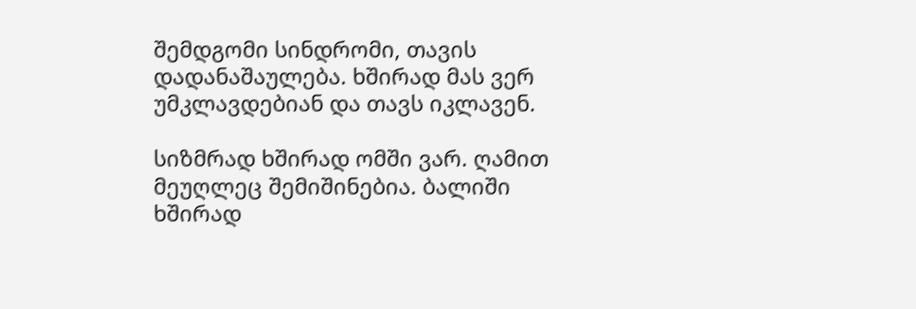შემდგომი სინდრომი, თავის დადანაშაულება. ხშირად მას ვერ უმკლავდებიან და თავს იკლავენ.

სიზმრად ხშირად ომში ვარ. ღამით მეუღლეც შემიშინებია. ბალიში ხშირად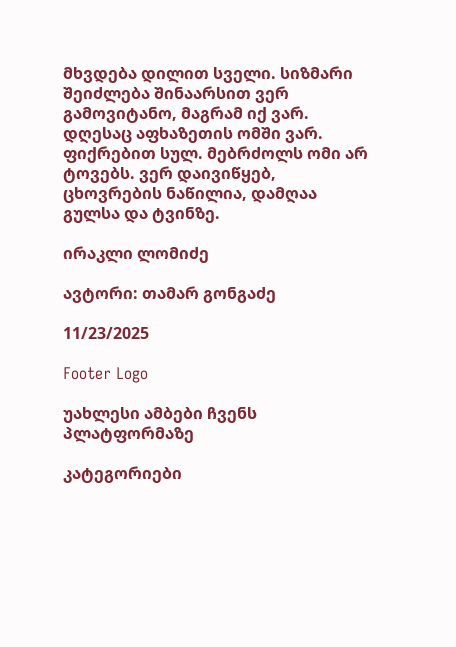მხვდება დილით სველი. სიზმარი შეიძლება შინაარსით ვერ გამოვიტანო, მაგრამ იქ ვარ. დღესაც აფხაზეთის ომში ვარ. ფიქრებით სულ. მებრძოლს ომი არ ტოვებს. ვერ დაივიწყებ, ცხოვრების ნაწილია, დამღაა გულსა და ტვინზე.

ირაკლი ლომიძე

ავტორი: თამარ გონგაძე

11/23/2025

Footer Logo

უახლესი ამბები ჩვენს
პლატფორმაზე

კატეგორიები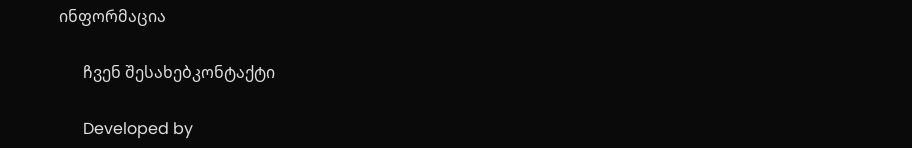ინფორმაცია

      ჩვენ შესახებკონტაქტი

      Developed by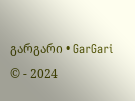გარგარი • GarGari © - 2024